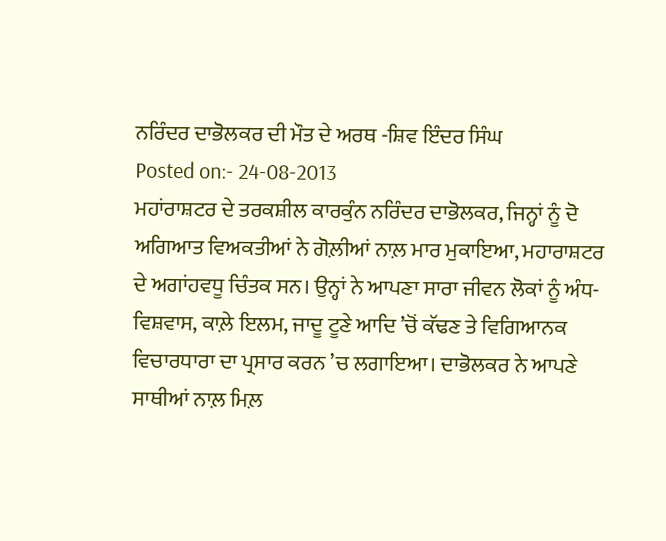ਨਰਿੰਦਰ ਦਾਭੋਲਕਰ ਦੀ ਮੌਤ ਦੇ ਅਰਥ -ਸ਼ਿਵ ਇੰਦਰ ਸਿੰਘ
Posted on:- 24-08-2013
ਮਹਾਂਰਾਸ਼ਟਰ ਦੇ ਤਰਕਸ਼ੀਲ ਕਾਰਕੁੰਨ ਨਰਿੰਦਰ ਦਾਭੋਲਕਰ, ਜਿਨ੍ਹਾਂ ਨੂੰ ਦੋ ਅਗਿਆਤ ਵਿਅਕਤੀਆਂ ਨੇ ਗੋਲ਼ੀਆਂ ਨਾਲ਼ ਮਾਰ ਮੁਕਾਇਆ, ਮਹਾਰਾਸ਼ਟਰ ਦੇ ਅਗਾਂਹਵਧੂ ਚਿੰਤਕ ਸਨ। ਉਨ੍ਹਾਂ ਨੇ ਆਪਣਾ ਸਾਰਾ ਜੀਵਨ ਲੋਕਾਂ ਨੂੰ ਅੰਧ-ਵਿਸ਼ਵਾਸ, ਕਾਲ਼ੇ ਇਲਮ, ਜਾਦੂ ਟੂਣੇ ਆਦਿ ’ਚੋਂ ਕੱਢਣ ਤੇ ਵਿਗਿਆਨਕ ਵਿਚਾਰਧਾਰਾ ਦਾ ਪ੍ਰਸਾਰ ਕਰਨ ’ਚ ਲਗਾਇਆ। ਦਾਭੋਲਕਰ ਨੇ ਆਪਣੇ ਸਾਥੀਆਂ ਨਾਲ਼ ਮਿਲ਼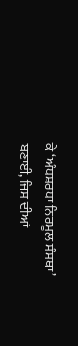ਕੇ ‘ਅੰਧਸ਼ਰਧਾ ਨਿਰਮੂਲ ਸੰਸਥਾ’ ਬਣਾਈ, ਜਿਸ ਦੀਆਂ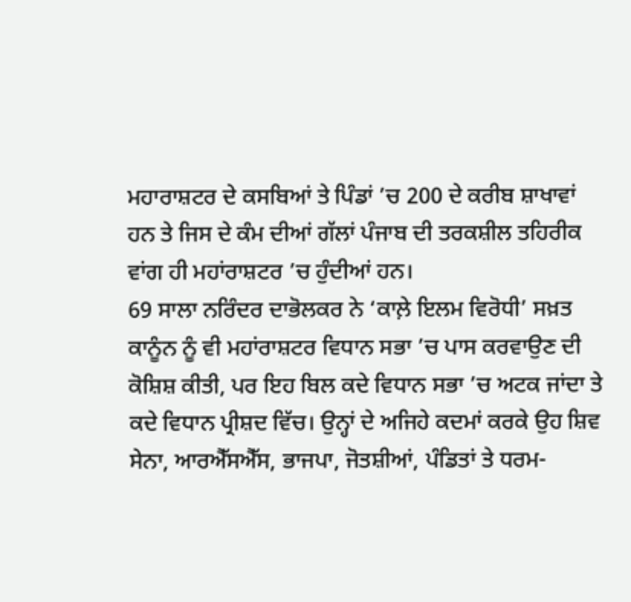ਮਹਾਰਾਸ਼ਟਰ ਦੇ ਕਸਬਿਆਂ ਤੇ ਪਿੰਡਾਂ ’ਚ 200 ਦੇ ਕਰੀਬ ਸ਼ਾਖਾਵਾਂ ਹਨ ਤੇ ਜਿਸ ਦੇ ਕੰਮ ਦੀਆਂ ਗੱਲਾਂ ਪੰਜਾਬ ਦੀ ਤਰਕਸ਼ੀਲ ਤਹਿਰੀਕ ਵਾਂਗ ਹੀ ਮਹਾਂਰਾਸ਼ਟਰ ’ਚ ਹੁੰਦੀਆਂ ਹਨ।
69 ਸਾਲਾ ਨਰਿੰਦਰ ਦਾਭੋਲਕਰ ਨੇ ‘ਕਾਲ਼ੇ ਇਲਮ ਵਿਰੋਧੀ’ ਸਖ਼ਤ ਕਾਨੂੰਨ ਨੂੰ ਵੀ ਮਹਾਂਰਾਸ਼ਟਰ ਵਿਧਾਨ ਸਭਾ ’ਚ ਪਾਸ ਕਰਵਾਉਣ ਦੀ ਕੋਸ਼ਿਸ਼ ਕੀਤੀ, ਪਰ ਇਹ ਬਿਲ ਕਦੇ ਵਿਧਾਨ ਸਭਾ ’ਚ ਅਟਕ ਜਾਂਦਾ ਤੇ ਕਦੇ ਵਿਧਾਨ ਪ੍ਰੀਸ਼ਦ ਵਿੱਚ। ਉਨ੍ਹਾਂ ਦੇ ਅਜਿਹੇ ਕਦਮਾਂ ਕਰਕੇ ਉਹ ਸ਼ਿਵ ਸੇਨਾ, ਆਰਐੱਸਐੱਸ, ਭਾਜਪਾ, ਜੋਤਸ਼ੀਆਂ, ਪੰਡਿਤਾਂ ਤੇ ਧਰਮ-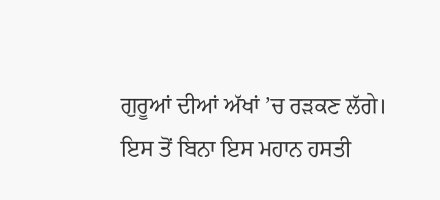ਗੁਰੂਆਂ ਦੀਆਂ ਅੱਖਾਂ ’ਚ ਰੜਕਣ ਲੱਗੇ।
ਇਸ ਤੋਂ ਬਿਨਾ ਇਸ ਮਹਾਨ ਹਸਤੀ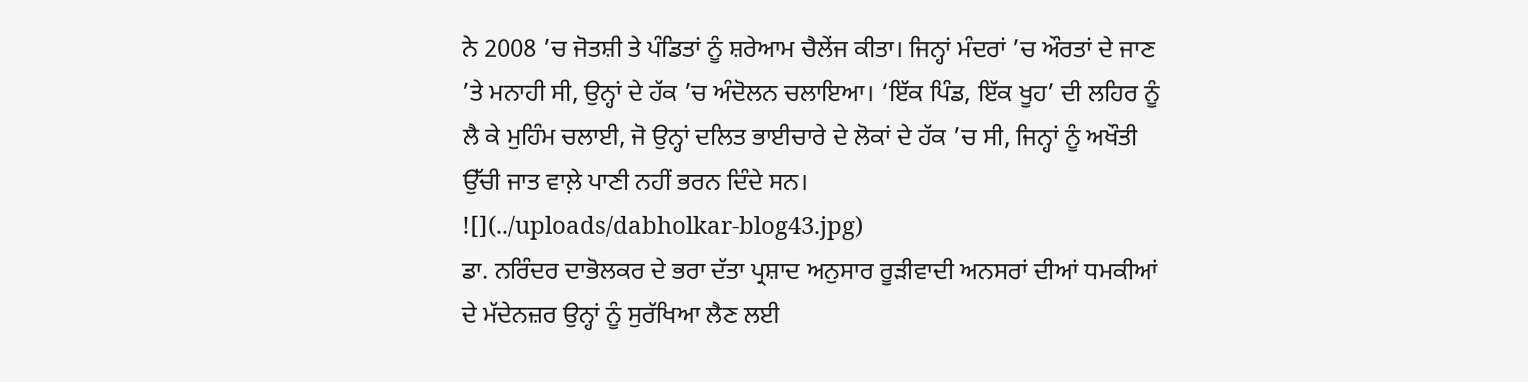ਨੇ 2008 ’ਚ ਜੋਤਸ਼ੀ ਤੇ ਪੰਡਿਤਾਂ ਨੂੰ ਸ਼ਰੇਆਮ ਚੈਲੇਂਜ ਕੀਤਾ। ਜਿਨ੍ਹਾਂ ਮੰਦਰਾਂ ’ਚ ਔਰਤਾਂ ਦੇ ਜਾਣ ’ਤੇ ਮਨਾਹੀ ਸੀ, ਉਨ੍ਹਾਂ ਦੇ ਹੱਕ ’ਚ ਅੰਦੋਲਨ ਚਲਾਇਆ। ‘ਇੱਕ ਪਿੰਡ, ਇੱਕ ਖੂਹ’ ਦੀ ਲਹਿਰ ਨੂੰ ਲੈ ਕੇ ਮੁਹਿੰਮ ਚਲਾਈ, ਜੋ ਉਨ੍ਹਾਂ ਦਲਿਤ ਭਾਈਚਾਰੇ ਦੇ ਲੋਕਾਂ ਦੇ ਹੱਕ ’ਚ ਸੀ, ਜਿਨ੍ਹਾਂ ਨੂੰ ਅਖੌਤੀ ਉੱਚੀ ਜਾਤ ਵਾਲ਼ੇ ਪਾਣੀ ਨਹੀਂ ਭਰਨ ਦਿੰਦੇ ਸਨ।
![](../uploads/dabholkar-blog43.jpg)
ਡਾ. ਨਰਿੰਦਰ ਦਾਭੋਲਕਰ ਦੇ ਭਰਾ ਦੱਤਾ ਪ੍ਰਸ਼ਾਦ ਅਨੁਸਾਰ ਰੂੜੀਵਾਦੀ ਅਨਸਰਾਂ ਦੀਆਂ ਧਮਕੀਆਂ ਦੇ ਮੱਦੇਨਜ਼ਰ ਉਨ੍ਹਾਂ ਨੂੰ ਸੁਰੱਖਿਆ ਲੈਣ ਲਈ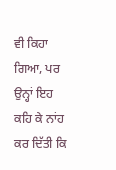ਵੀ ਕਿਹਾ ਗਿਆ, ਪਰ ਉਨ੍ਹਾਂ ਇਹ ਕਹਿ ਕੇ ਨਾਂਹ ਕਰ ਦਿੱਤੀ ਕਿ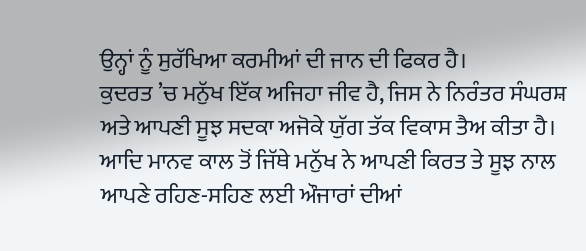ਉਨ੍ਹਾਂ ਨੂੰ ਸੁਰੱਖਿਆ ਕਰਮੀਆਂ ਦੀ ਜਾਨ ਦੀ ਫਿਕਰ ਹੈ।
ਕੁਦਰਤ ’ਚ ਮਨੁੱਖ ਇੱਕ ਅਜਿਹਾ ਜੀਵ ਹੈ, ਜਿਸ ਨੇ ਨਿਰੰਤਰ ਸੰਘਰਸ਼ ਅਤੇ ਆਪਣੀ ਸੂਝ ਸਦਕਾ ਅਜੋਕੇ ਯੁੱਗ ਤੱਕ ਵਿਕਾਸ ਤੈਅ ਕੀਤਾ ਹੈ। ਆਦਿ ਮਾਨਵ ਕਾਲ ਤੋਂ ਜਿੱਥੇ ਮਨੁੱਖ ਨੇ ਆਪਣੀ ਕਿਰਤ ਤੇ ਸੂਝ ਨਾਲ ਆਪਣੇ ਰਹਿਣ-ਸਹਿਣ ਲਈ ਔਜਾਰਾਂ ਦੀਆਂ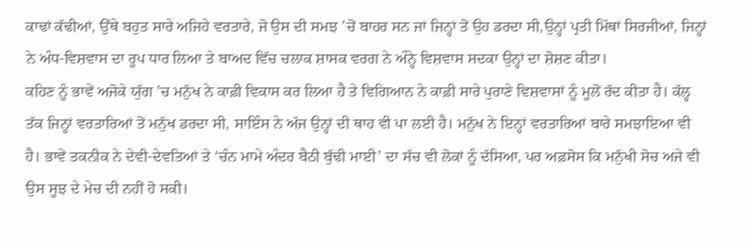ਕਾਢਾਂ ਕੱਢੀਆਂ, ਉੱਥੇ ਬਹੁਤ ਸਾਰੇ ਅਜਿਹੇ ਵਰਤਾਰੇ, ਜੋ ਉਸ ਦੀ ਸਮਝ ’ਚੋਂ ਬਾਹਰ ਸਨ ਜਾਂ ਜਿਨ੍ਹਾਂ ਤੋਂ ਉਹ ਡਰਦਾ ਸੀ,ਉਨ੍ਹਾਂ ਪ੍ਰਤੀ ਮਿੱਥਾਂ ਸਿਰਜੀਆਂ, ਜਿਨ੍ਹਾਂ ਨੇ ਅੰਧ-ਵਿਸ਼ਵਾਸ ਦਾ ਰੂਪ ਧਾਰ ਲਿਆ ਤੇ ਬਾਅਦ ਵਿੱਚ ਚਲਾਕ ਸ਼ਾਸਕ ਵਰਗ ਨੇ ਅੰਨ੍ਹੇ ਵਿਸ਼ਵਾਸ ਸਦਕਾ ਉਨ੍ਹਾਂ ਦਾ ਸ਼ੋਸ਼ਣ ਕੀਤਾ।
ਕਹਿਣ ਨੂੰ ਭਾਵੇਂ ਅਜੋਕੇ ਯੁੱਗ ’ਚ ਮਨੁੱਖ ਨੇ ਕਾਫ਼ੀ ਵਿਕਾਸ ਕਰ ਲਿਆ ਹੈ ਤੇ ਵਿਗਿਆਨ ਨੇ ਕਾਫ਼ੀ ਸਾਰੇ ਪੁਰਾਣੇ ਵਿਸ਼ਵਾਸਾਂ ਨੂੰ ਮੂਲੋਂ ਰੱਦ ਕੀਤਾ ਹੈ। ਕੱਲ੍ਹ ਤੱਕ ਜਿਨ੍ਹਾਂ ਵਰਤਾਰਿਆਂ ਤੋਂ ਮਨੁੱਖ ਡਰਦਾ ਸੀ, ਸਾਇੰਸ ਨੇ ਅੱਜ ਉਨ੍ਹਾਂ ਦੀ ਥਾਹ ਵੀ ਪਾ ਲਈ ਹੈ। ਮਨੁੱਖ ਨੇ ਇਨ੍ਹਾਂ ਵਰਤਾਰਿਆਂ ਬਾਰੇ ਸਮਝਾਇਆ ਵੀ ਹੈ। ਭਾਵੇਂ ਤਕਨੀਕ ਨੇ ਦੇਵੀ-ਦੇਵਤਿਆਂ ਤੇ ‘ਚੰਨ ਮਾਮੇ ਅੰਦਰ ਬੈਠੀ ਬੁੱਢੀ ਮਾਈ’ ਦਾ ਸੱਚ ਵੀ ਲੋਕਾਂ ਨੂੰ ਦੱਸਿਆ, ਪਰ ਅਫ਼ਸੋਸ ਕਿ ਮਨੁੱਖੀ ਸੋਚ ਅਜੇ ਵੀ ਉਸ ਸੂਝ ਦੇ ਮੇਚ ਦੀ ਨਹੀਂ ਹੋ ਸਕੀ।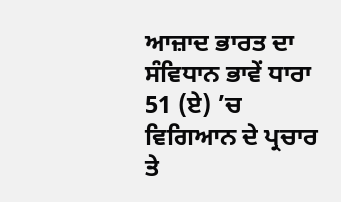ਆਜ਼ਾਦ ਭਾਰਤ ਦਾ ਸੰਵਿਧਾਨ ਭਾਵੇਂ ਧਾਰਾ 51 (ਏ) ’ਚ ਵਿਗਿਆਨ ਦੇ ਪ੍ਰਚਾਰ ਤੇ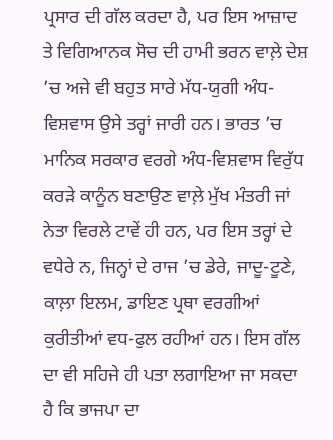ਪ੍ਰਸਾਰ ਦੀ ਗੱਲ ਕਰਦਾ ਹੈ, ਪਰ ਇਸ ਆਜ਼ਾਦ ਤੇ ਵਿਗਿਆਨਕ ਸੋਚ ਦੀ ਹਾਮੀ ਭਰਨ ਵਾਲ਼ੇ ਦੇਸ਼ ’ਚ ਅਜੇ ਵੀ ਬਹੁਤ ਸਾਰੇ ਮੱਧ-ਯੁਗੀ ਅੰਧ-ਵਿਸ਼ਵਾਸ ਉਸੇ ਤਰ੍ਹਾਂ ਜਾਰੀ ਹਨ। ਭਾਰਤ ’ਚ ਮਾਨਿਕ ਸਰਕਾਰ ਵਰਗੇ ਅੰਧ-ਵਿਸ਼ਵਾਸ ਵਿਰੁੱਧ ਕਰੜੇ ਕਾਨੂੰਨ ਬਣਾਉਣ ਵਾਲ਼ੇ ਮੁੱਖ ਮੰਤਰੀ ਜਾਂ ਨੇਤਾ ਵਿਰਲੇ ਟਾਵੇਂ ਹੀ ਹਨ, ਪਰ ਇਸ ਤਰ੍ਹਾਂ ਦੇ ਵਧੇਰੇ ਨ, ਜਿਨ੍ਹਾਂ ਦੇ ਰਾਜ ’ਚ ਡੇਰੇ, ਜਾਦੂ-ਟੂਣੇ, ਕਾਲ਼ਾ ਇਲਮ, ਡਾਇਣ ਪ੍ਰਥਾ ਵਰਗੀਆਂ ਕੁਰੀਤੀਆਂ ਵਧ-ਫੁਲ ਰਹੀਆਂ ਹਨ। ਇਸ ਗੱਲ ਦਾ ਵੀ ਸਹਿਜੇ ਹੀ ਪਤਾ ਲਗਾਇਆ ਜਾ ਸਕਦਾ ਹੈ ਕਿ ਭਾਜਪਾ ਦਾ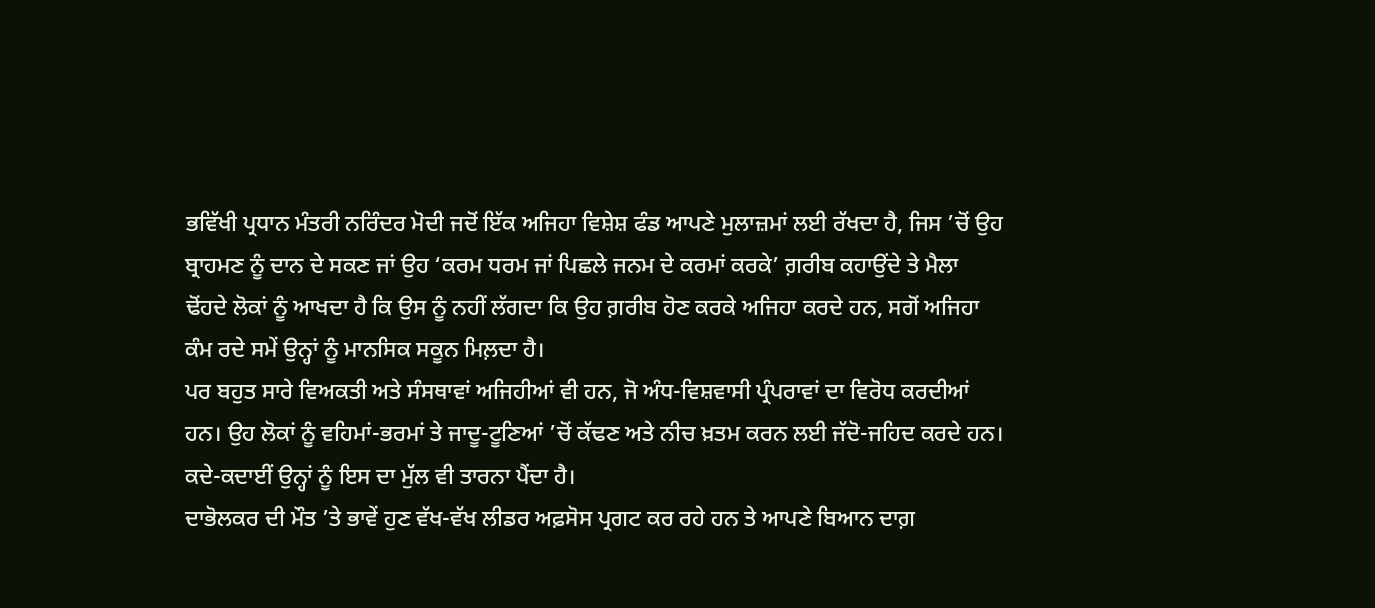ਭਵਿੱਖੀ ਪ੍ਰਧਾਨ ਮੰਤਰੀ ਨਰਿੰਦਰ ਮੋਦੀ ਜਦੋਂ ਇੱਕ ਅਜਿਹਾ ਵਿਸ਼ੇਸ਼ ਫੰਡ ਆਪਣੇ ਮੁਲਾਜ਼ਮਾਂ ਲਈ ਰੱਖਦਾ ਹੈ, ਜਿਸ ’ਚੋਂ ਉਹ ਬ੍ਰਾਹਮਣ ਨੂੰ ਦਾਨ ਦੇ ਸਕਣ ਜਾਂ ਉਹ ‘ਕਰਮ ਧਰਮ ਜਾਂ ਪਿਛਲੇ ਜਨਮ ਦੇ ਕਰਮਾਂ ਕਰਕੇ’ ਗ਼ਰੀਬ ਕਹਾਉਂਦੇ ਤੇ ਮੈਲਾ ਢੋਂਹਦੇ ਲੋਕਾਂ ਨੂੰ ਆਖਦਾ ਹੈ ਕਿ ਉਸ ਨੂੰ ਨਹੀਂ ਲੱਗਦਾ ਕਿ ਉਹ ਗ਼ਰੀਬ ਹੋਣ ਕਰਕੇ ਅਜਿਹਾ ਕਰਦੇ ਹਨ, ਸਗੋਂ ਅਜਿਹਾ ਕੰਮ ਰਦੇ ਸਮੇਂ ਉਨ੍ਹਾਂ ਨੂੰ ਮਾਨਸਿਕ ਸਕੂਨ ਮਿਲ਼ਦਾ ਹੈ।
ਪਰ ਬਹੁਤ ਸਾਰੇ ਵਿਅਕਤੀ ਅਤੇ ਸੰਸਥਾਵਾਂ ਅਜਿਹੀਆਂ ਵੀ ਹਨ, ਜੋ ਅੰਧ-ਵਿਸ਼ਵਾਸੀ ਪ੍ਰੰਪਰਾਵਾਂ ਦਾ ਵਿਰੋਧ ਕਰਦੀਆਂ ਹਨ। ਉਹ ਲੋਕਾਂ ਨੂੰ ਵਹਿਮਾਂ-ਭਰਮਾਂ ਤੇ ਜਾਦੂ-ਟੂਣਿਆਂ ’ਚੋਂ ਕੱਢਣ ਅਤੇ ਨੀਚ ਖ਼ਤਮ ਕਰਨ ਲਈ ਜੱਦੋ-ਜਹਿਦ ਕਰਦੇ ਹਨ। ਕਦੇ-ਕਦਾਈਂ ਉਨ੍ਹਾਂ ਨੂੰ ਇਸ ਦਾ ਮੁੱਲ ਵੀ ਤਾਰਨਾ ਪੈਂਦਾ ਹੈ।
ਦਾਭੋਲਕਰ ਦੀ ਮੌਤ ’ਤੇ ਭਾਵੇਂ ਹੁਣ ਵੱਖ-ਵੱਖ ਲੀਡਰ ਅਫ਼ਸੋਸ ਪ੍ਰਗਟ ਕਰ ਰਹੇ ਹਨ ਤੇ ਆਪਣੇ ਬਿਆਨ ਦਾਗ਼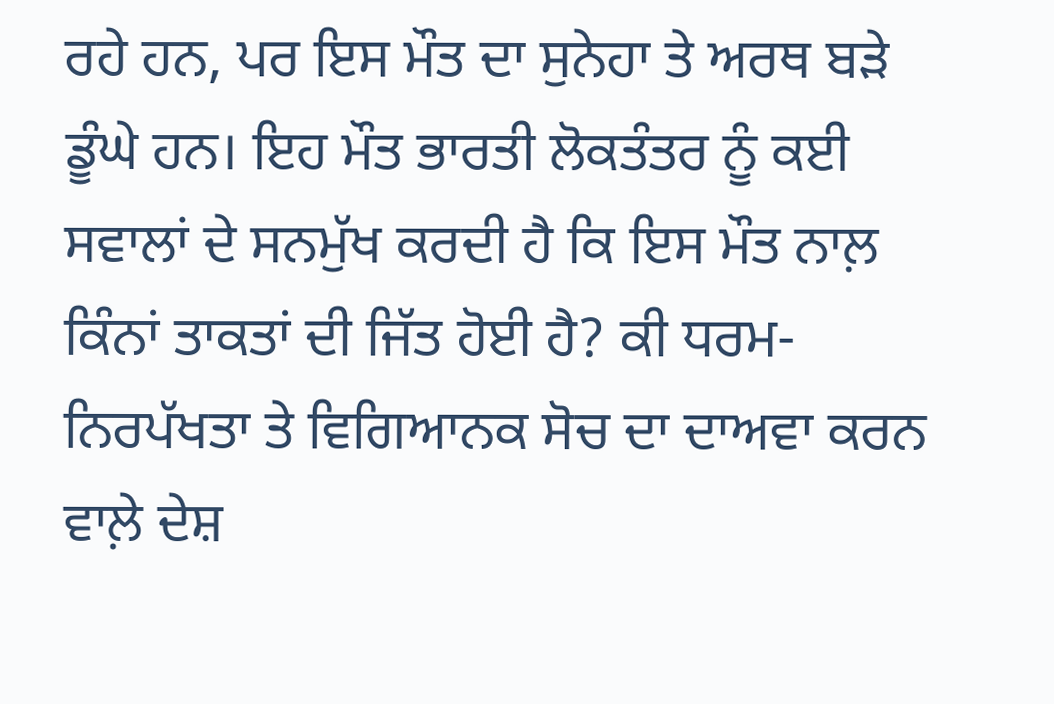ਰਹੇ ਹਨ, ਪਰ ਇਸ ਮੌਤ ਦਾ ਸੁਨੇਹਾ ਤੇ ਅਰਥ ਬੜੇ ਡੂੰਘੇ ਹਨ। ਇਹ ਮੌਤ ਭਾਰਤੀ ਲੋਕਤੰਤਰ ਨੂੰ ਕਈ ਸਵਾਲਾਂ ਦੇ ਸਨਮੁੱਖ ਕਰਦੀ ਹੈ ਕਿ ਇਸ ਮੌਤ ਨਾਲ਼ ਕਿੰਨਾਂ ਤਾਕਤਾਂ ਦੀ ਜਿੱਤ ਹੋਈ ਹੈ? ਕੀ ਧਰਮ-ਨਿਰਪੱਖਤਾ ਤੇ ਵਿਗਿਆਨਕ ਸੋਚ ਦਾ ਦਾਅਵਾ ਕਰਨ ਵਾਲ਼ੇ ਦੇਸ਼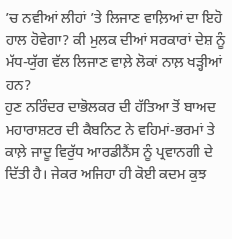’ਚ ਨਵੀਆਂ ਲੀਹਾਂ ’ਤੇ ਲਿਜਾਣ ਵਾਲ਼ਿਆਂ ਦਾ ਇਹੋ ਹਾਲ ਹੋਵੇਗਾ? ਕੀ ਮੁਲਕ ਦੀਆਂ ਸਰਕਾਰਾਂ ਦੇਸ਼ ਨੂੰ ਮੱਧ-ਯੁੱਗ ਵੱਲ ਲਿਜਾਣ ਵਾਲ਼ੇ ਲੋਕਾਂ ਨਾਲ਼ ਖੜ੍ਹੀਆਂ ਹਨ?
ਹੁਣ ਨਰਿੰਦਰ ਦਾਭੋਲਕਰ ਦੀ ਹੱਤਿਆ ਤੋਂ ਬਾਅਦ ਮਹਾਰਾਸ਼ਟਰ ਦੀ ਕੈਬਨਿਟ ਨੇ ਵਹਿਮਾਂ-ਭਰਮਾਂ ਤੇ ਕਾਲ਼ੇ ਜਾਦੂ ਵਿਰੁੱਧ ਆਰਡੀਨੈਂਸ ਨੂੰ ਪ੍ਰਵਾਨਗੀ ਦੇ ਦਿੱਤੀ ਹੈ। ਜੇਕਰ ਅਜਿਹਾ ਹੀ ਕੋਈ ਕਦਮ ਕੁਝ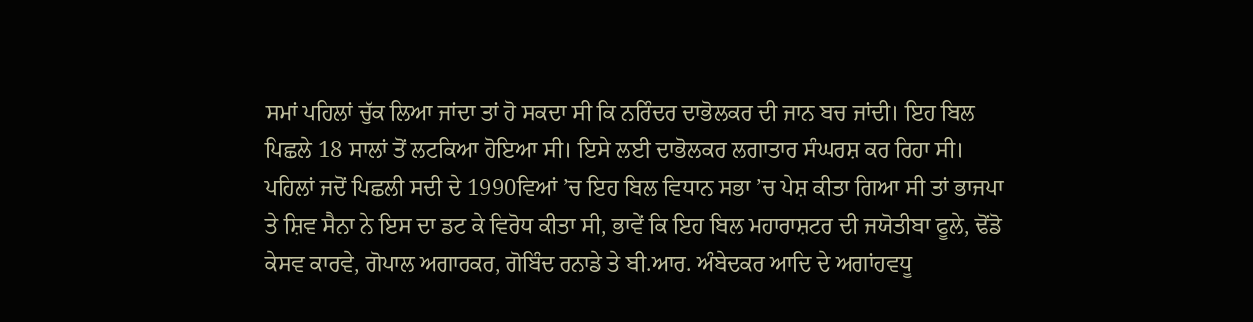ਸਮਾਂ ਪਹਿਲਾਂ ਚੁੱਕ ਲਿਆ ਜਾਂਦਾ ਤਾਂ ਹੋ ਸਕਦਾ ਸੀ ਕਿ ਨਰਿੰਦਰ ਦਾਭੋਲਕਰ ਦੀ ਜਾਨ ਬਚ ਜਾਂਦੀ। ਇਹ ਬਿਲ ਪਿਛਲੇ 18 ਸਾਲਾਂ ਤੋਂ ਲਟਕਿਆ ਹੋਇਆ ਸੀ। ਇਸੇ ਲਈ ਦਾਭੋਲਕਰ ਲਗਾਤਾਰ ਸੰਘਰਸ਼ ਕਰ ਰਿਹਾ ਸੀ। ਪਹਿਲਾਂ ਜਦੋਂ ਪਿਛਲੀ ਸਦੀ ਦੇ 1990ਵਿਆਂ ’ਚ ਇਹ ਬਿਲ ਵਿਧਾਨ ਸਭਾ ’ਚ ਪੇਸ਼ ਕੀਤਾ ਗਿਆ ਸੀ ਤਾਂ ਭਾਜਪਾ ਤੇ ਸ਼ਿਵ ਸੈਨਾ ਨੇ ਇਸ ਦਾ ਡਟ ਕੇ ਵਿਰੋਧ ਕੀਤਾ ਸੀ, ਭਾਵੇਂ ਕਿ ਇਹ ਬਿਲ ਮਹਾਰਾਸ਼ਟਰ ਦੀ ਜਯੋਤੀਬਾ ਫੂਲੇ, ਢੋਂਡੋ ਕੇਸਵ ਕਾਰਵੇ, ਗੋਪਾਲ ਅਗਾਰਕਰ, ਗੋਬਿੰਦ ਰਨਾਡੇ ਤੇ ਬੀ.ਆਰ. ਅੰਬੇਦਕਰ ਆਦਿ ਦੇ ਅਗਾਂਹਵਧੂ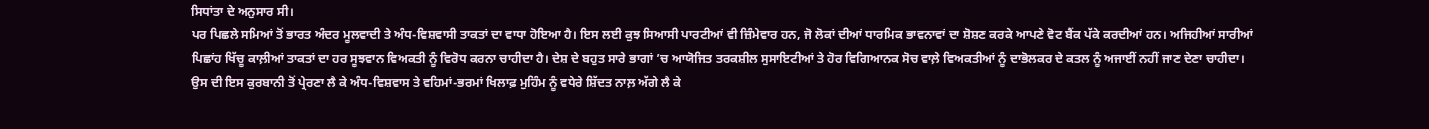ਸਿਧਾਂਤਾ ਦੇ ਅਨੁਸਾਰ ਸੀ।
ਪਰ ਪਿਛਲੇ ਸਮਿਆਂ ਤੋਂ ਭਾਰਤ ਅੰਦਰ ਮੂਲਵਾਦੀ ਤੇ ਅੰਧ-ਵਿਸ਼ਵਾਸੀ ਤਾਕਤਾਂ ਦਾ ਵਾਧਾ ਹੋਇਆ ਹੈ। ਇਸ ਲਈ ਕੁਝ ਸਿਆਸੀ ਪਾਰਟੀਆਂ ਵੀ ਜ਼ਿੰਮੇਵਾਰ ਹਨ, ਜੋ ਲੋਕਾਂ ਦੀਆਂ ਧਾਰਮਿਕ ਭਾਵਨਾਵਾਂ ਦਾ ਸ਼ੋਸ਼ਣ ਕਰਕੇ ਆਪਣੇ ਵੋਟ ਬੈਂਕ ਪੱਕੇ ਕਰਦੀਆਂ ਹਨ। ਅਜਿਹੀਆਂ ਸਾਰੀਆਂ ਪਿਛਾਂਹ ਖਿੱਚੂ ਕਾਲ਼ੀਆਂ ਤਾਕਤਾਂ ਦਾ ਹਰ ਸੂਝਵਾਨ ਵਿਅਕਤੀ ਨੂੰ ਵਿਰੋਧ ਕਰਨਾ ਚਾਹੀਦਾ ਹੈ। ਦੇਸ਼ ਦੇ ਬਹੁਤ ਸਾਰੇ ਭਾਗਾਂ ’ਚ ਆਯੋਜਿਤ ਤਰਕਸ਼ੀਲ ਸੁਸਾਇਟੀਆਂ ਤੇ ਹੋਰ ਵਿਗਿਆਨਕ ਸੋਚ ਵਾਲ਼ੇ ਵਿਅਕਤੀਆਂ ਨੂੰ ਦਾਭੋਲਕਰ ਦੇ ਕਤਲ ਨੂੰ ਅਜਾਈਂ ਨਹੀਂ ਜਾਣ ਦੇਣਾ ਚਾਹੀਦਾ। ਉਸ ਦੀ ਇਸ ਕੁਰਬਾਨੀ ਤੋਂ ਪ੍ਰੇਰਣਾ ਲੈ ਕੇ ਅੰਧ-ਵਿਸ਼ਵਾਸ ਤੇ ਵਹਿਮਾਂ-ਭਰਮਾਂ ਖਿਲਾਫ਼ ਮੁਹਿੰਮ ਨੂੰ ਵਧੇਰੇ ਸ਼ਿੱਦਤ ਨਾਲ਼ ਅੱਗੇ ਲੈ ਕੇ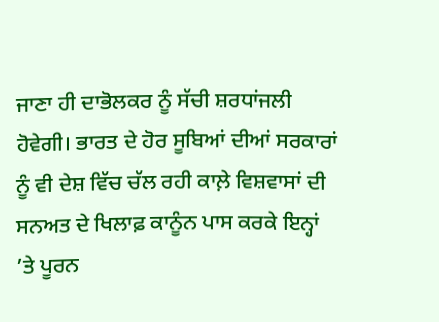ਜਾਣਾ ਹੀ ਦਾਭੋਲਕਰ ਨੂੰ ਸੱਚੀ ਸ਼ਰਧਾਂਜਲੀ ਹੋਵੇਗੀ। ਭਾਰਤ ਦੇ ਹੋਰ ਸੂਬਿਆਂ ਦੀਆਂ ਸਰਕਾਰਾਂ ਨੂੰ ਵੀ ਦੇਸ਼ ਵਿੱਚ ਚੱਲ ਰਹੀ ਕਾਲ਼ੇ ਵਿਸ਼ਵਾਸਾਂ ਦੀ ਸਨਅਤ ਦੇ ਖਿਲਾਫ਼ ਕਾਨੂੰਨ ਪਾਸ ਕਰਕੇ ਇਨ੍ਹਾਂ ’ਤੇ ਪੂਰਨ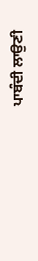ਪਾਬੰਦੀ ਲਾਉਣੀ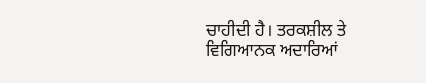ਚਾਹੀਦੀ ਹੈ। ਤਰਕਸ਼ੀਲ ਤੇ ਵਿਗਿਆਨਕ ਅਦਾਰਿਆਂ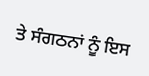ਤੇ ਸੰਗਠਨਾਂ ਨੂੰ ਇਸ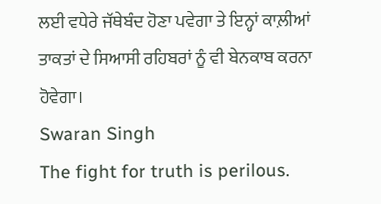ਲਈ ਵਧੇਰੇ ਜੱਥੇਬੰਦ ਹੋਣਾ ਪਵੇਗਾ ਤੇ ਇਨ੍ਹਾਂ ਕਾਲ਼ੀਆਂ ਤਾਕਤਾਂ ਦੇ ਸਿਆਸੀ ਰਹਿਬਰਾਂ ਨੂੰ ਵੀ ਬੇਨਕਾਬ ਕਰਨਾ ਹੋਵੇਗਾ।
Swaran Singh
The fight for truth is perilous.